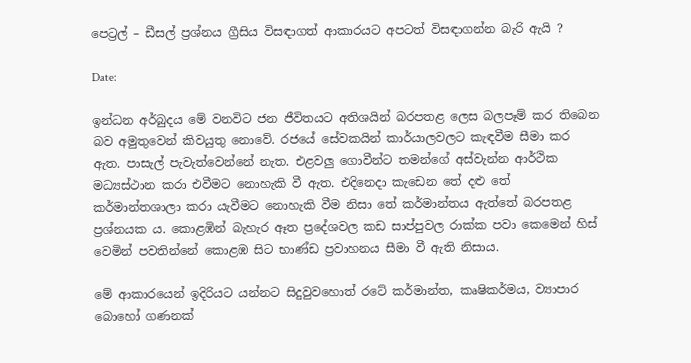පෙට්‍රල් – ඩීසල් ප්‍රශ්නය ග්‍රීසිය විසඳාගත් ආකාරයට අපටත් විසඳාගන්න බැරි ඇයි ?

Date:

ඉන්ධන අර්බුදය මේ වනවිට ජන ජීවිතයට අතිශයින් බරපතළ ලෙස බලපෑම් කර තිබෙන බව අමුතුවෙන් කිවයුතු නොවේ. රජයේ සේවකයින් කාර්යාලවලට කැඳවීම සීමා කර ඇත. පාසැල් පැවැත්වෙන්නේ නැත. එළවලු ගොවීන්ට තමන්ගේ අස්වැන්න ආර්ථික මධ්‍යස්ථාන කරා එවීමට නොහැකි වී ඇත. එදිනෙදා කැඩෙන තේ දළු තේ කර්මාන්තශාලා කරා යැවීමට නොහැකි වීම නිසා තේ කර්මාන්තය ඇත්තේ බරපතළ ප්‍රශ්නයක ය. කොළඹින් බැහැර ඈත ප්‍රදේශවල කඩ සාප්පුවල රාක්ක පවා කෙමෙන් හිස් වෙමින් පවතින්නේ කොළඹ සිට භාණ්ඩ ප්‍රවාහනය සීමා වී ඇති නිසාය.

මේ ආකාරයෙන් ඉදිරියට යන්නට සිදුවුවහොත් රටේ කර්මාන්ත, කෘෂිකර්මය, ව්‍යාපාර බොහෝ ගණනක්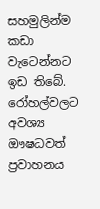සහමුලින්ම කඩා වැටෙන්නට ඉඩ තිබේ. රෝහල්වලට අවශ්‍ය ඖෂධවත් ප්‍රවාහනය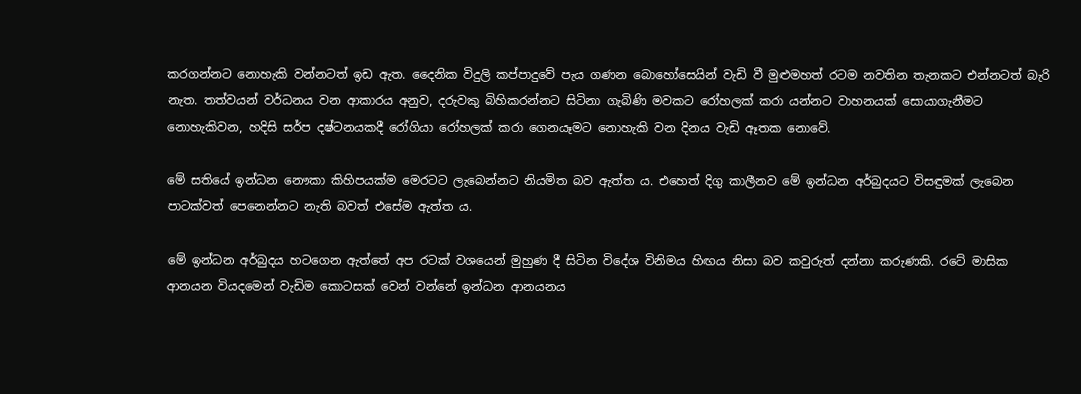කරගන්නට නොහැකි වන්නටත් ඉඩ ඇත. දෛනික විදුලි කප්පාදුවේ පැය ගණන බොහෝසෙයින් වැඩි වී මුළුමහත් රටම නවතින තැනකට එන්නටත් බැරි නැත. තත්වයන් වර්ධනය වන ආකාරය අනුව, දරුවකු බිහිකරන්නට සිටිනා ගැබිණි මවකට රෝහලක් කරා යන්නට වාහනයක් සොයාගැනීමට නොහැකිවන, හදිසි සර්ප දෂ්ටනයකදී රෝගියා රෝහලක් කරා ගෙනයෑමට නොහැකි වන දිනය වැඩි ඈතක නොවේ.

මේ සතියේ ඉන්ධන නෞකා කිහිපයක්ම මෙරටට ලැබෙන්නට නියමිත බව ඇත්ත ය. එහෙත් දිගු කාලීනව මේ ඉන්ධන අර්බුදයට විසඳුමක් ලැබෙන පාටක්වත් පෙනෙන්නට නැති බවත් එසේම ඇත්ත ය.

මේ ඉන්ධන අර්බුදය හටගෙන ඇත්තේ අප රටක් වශයෙන් මුහුණ දී සිටින විදේශ විනිමය හිඟය නිසා බව කවුරුත් දන්නා කරුණකි. රටේ මාසික ආනයන වියදමෙන් වැඩිම කොටසක් වෙන් වන්නේ ඉන්ධන ආනයනය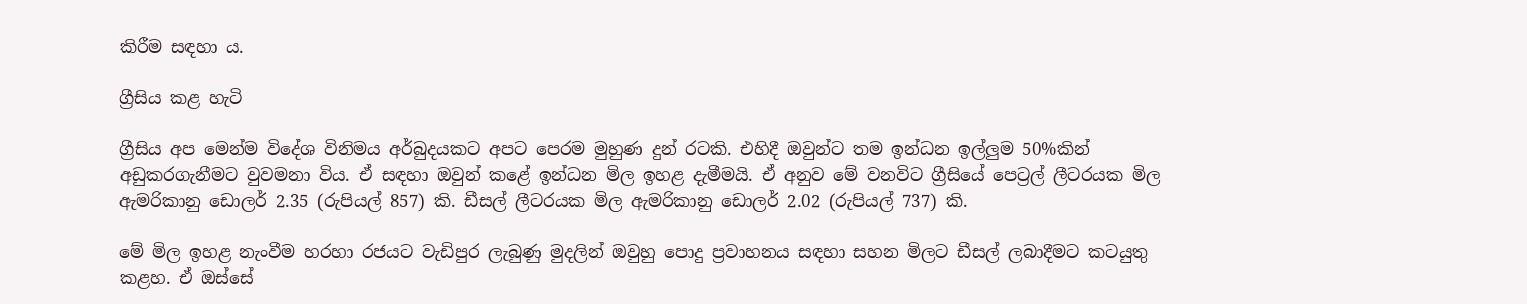කිරීම සඳහා ය.

ග්‍රීසිය කළ හැටි

ග්‍රීසිය අප මෙන්ම විදේශ විනිමය අර්බුදයකට අපට පෙරම මුහුණ දුන් රටකි. එහිදී ඔවුන්ට තම ඉන්ධන ඉල්ලුම 50%කින් අඩුකරගැනීමට වුවමනා විය. ඒ සඳහා ඔවුන් කළේ ඉන්ධන මිල ඉහළ දැමීමයි. ඒ අනුව මේ වනවිට ග්‍රීසියේ පෙට්‍රල් ලීටරයක මිල ඇමරිකානු ඩොලර් 2.35 (රුපියල් 857) කි. ඩීසල් ලීටරයක මිල ඇමරිකානු ඩොලර් 2.02 (රුපියල් 737) කි.

මේ මිල ඉහළ නැංවීම හරහා රජයට වැඩිපුර ලැබුණු මුදලින් ඔවුහු පොදු ප්‍රවාහනය සඳහා සහන මිලට ඩීසල් ලබාදීමට කටයුතු කළහ. ඒ ඔස්සේ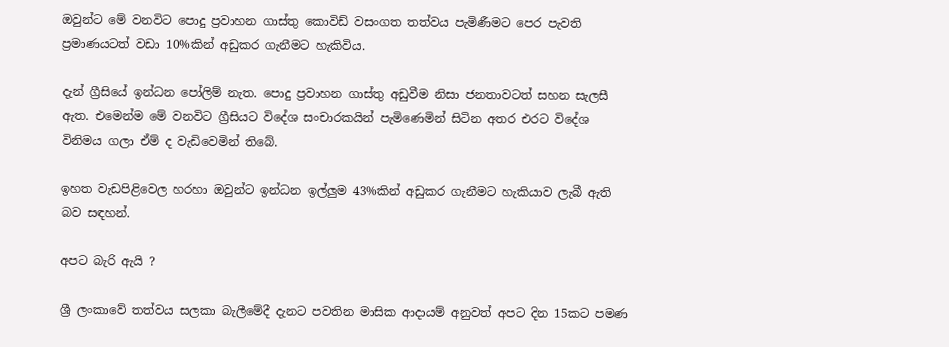ඔවුන්ට මේ වනවිට පොදු ප්‍රවාහන ගාස්තු කොවිඩ් වසංගත තත්වය පැමිණීමට පෙර පැවති ප්‍රමාණයටත් වඩා 10%කින් අඩුකර ගැනීමට හැකිවිය.

දැන් ග්‍රීසියේ ඉන්ධන පෝලිම් නැත. පොදු ප්‍රවාහන ගාස්තු අඩුවීම නිසා ජනතාවටත් සහන සැලසී ඇත. එමෙන්ම මේ වනවිට ග්‍රීසියට විදේශ සංචාරකයින් පැමිණෙමින් සිටින අතර එරට විදේශ විනිමය ගලා ඒම් ද වැඩිවෙමින් තිබේ.

ඉහත වැඩපිළිවෙල හරහා ඔවුන්ට ඉන්ධන ඉල්ලුම 43%කින් අඩුකර ගැනීමට හැකියාව ලැබී ඇති බව සඳහන්.

අපට බැරි ඇයි ?

ශ්‍රී ලංකාවේ තත්වය සලකා බැලීමේදී දැනට පවතින මාසික ආදායම් අනුවත් අපට දින 15කට පමණ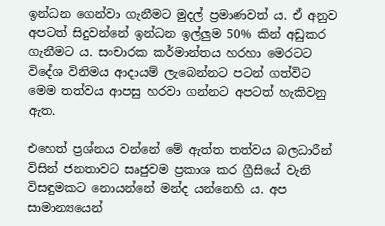ඉන්ධන ගෙන්වා ගැනීමට මුදල් ප්‍රමාණවත් ය. ඒ අනුව අපටත් සිදුවන්නේ ඉන්ධන ඉල්ලුම 50% කින් අඩුකර ගැනීමට ය. සංචාරක කර්මාන්තය හරහා මෙරටට විදේශ විනිමය ආදායම් ලැබෙන්නට පටන් ගත්විට මෙම තත්වය ආපසු හරවා ගන්නට අපටත් හැකිවනු ඇත.

එහෙත් ප්‍රශ්නය වන්නේ මේ ඇත්ත තත්වය බලධාරීන් විසින් ජනතාවට සෘජුවම ප්‍රකාශ කර ග්‍රීසියේ වැනි විසඳුමකට නොයන්නේ මන්ද යන්නෙහි ය. අප සාමාන්‍යයෙන්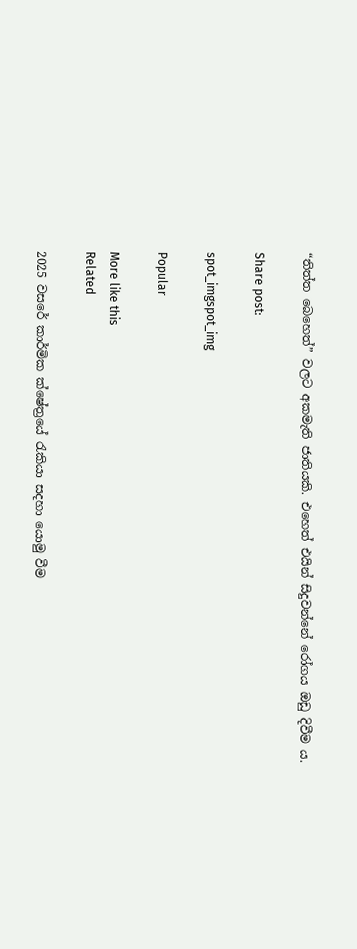“තිත්ත බෙහෙත්” වලට අකමැති ජාතියකි. එහෙත් එයින් සිදුවන්නේ රෝගය ඔඩු දිවීම ය.

Share post:

spot_imgspot_img

Popular

More like this
Related

2025 වසරේ කාර්මික ක්ෂේත්‍රයේ රැකියා සදහා යොමු වීම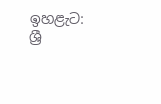ඉහළැට: ශ්‍රී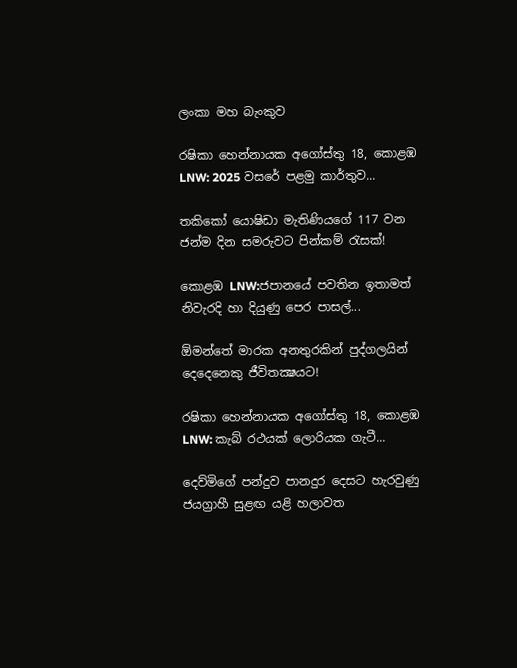ලංකා මහ බැංකුව

රෂිකා හෙන්නායක අගෝස්තු 18, කොළඹ LNW: 2025 වසරේ පළමු කාර්තුව...

තකිකෝ යොෂිඩා මැතිණියගේ 117 වන ජන්ම දින සමරුවට පින්කම් රැසක්!

කොළඹ LNW:ජපානයේ පවතින ඉතාමත් නිවැරදි හා දියුණු පෙර පාසල්...

ඕමන්තේ මාරක අනතුරකින් පුද්ගලයින් දෙදෙනෙකු ජීවිතක්‍ෂයට!

රෂිකා හෙන්නායක අගෝස්තු 18, කොළඹ LNW: කැබ් රථයක් ලොරියක ගැටී...

දෙව්මිගේ පන්දුව පානදුර දෙසට හැරවුණු ජයග්‍රාහී සුළඟ යළි හලාවත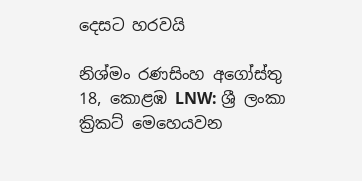දෙසට හරවයි

නිශ්මං රණසිංහ අගෝස්තු 18, කොළඹ LNW: ශ්‍රී ලංකා ක්‍රිකට් මෙහෙයවන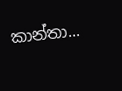කාන්තා...